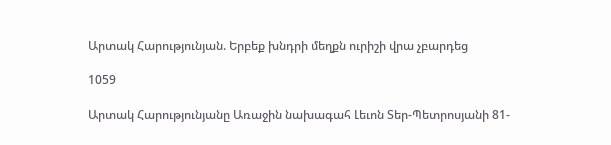Արտակ Հարությունյան. Երբեք խնդրի մեղքն ուրիշի վրա չբարդեց

1059

Արտակ Հարությունյանը Առաջին նախագահ Լեւոն Տեր-Պետրոսյանի 81-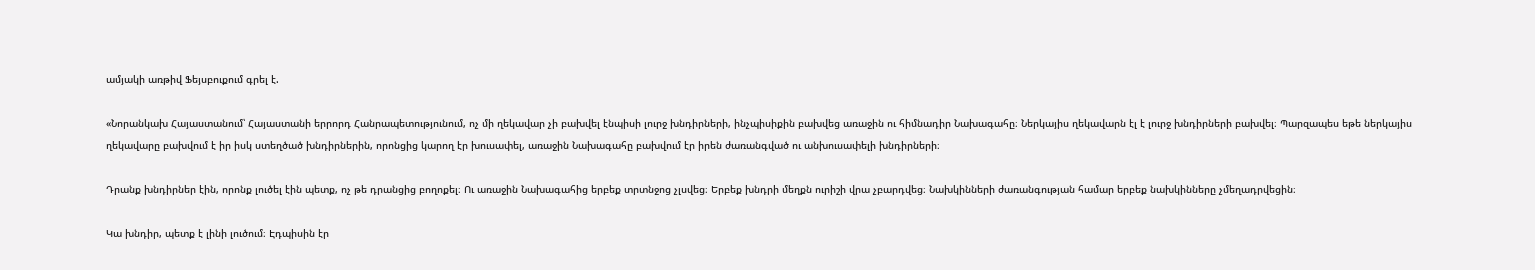ամյակի առթիվ Ֆեյսբուքում գրել է.

«Նորանկախ Հայաստանում՝ Հայաստանի երրորդ Հանրապետությունում, ոչ մի ղեկավար չի բախվել էնպիսի լուրջ խնդիրների, ինչպիսիքին բախվեց առաջին ու հիմնադիր Նախագահը։ Ներկայիս ղեկավարն էլ է լուրջ խնդիրների բախվել։ Պարզապես եթե ներկայիս ղեկավարը բախվում է իր իսկ ստեղծած խնդիրներին, որոնցից կարող էր խուսափել, առաջին Նախագահը բախվում էր իրեն ժառանգված ու անխուսափելի խնդիրների։

Դրանք խնդիրներ էին, որոնք լուծել էին պետք, ոչ թե դրանցից բողոքել։ Ու առաջին Նախագահից երբեք տրտնջոց չլսվեց։ Երբեք խնդրի մեղքն ուրիշի վրա չբարդվեց։ Նախկինների ժառանգության համար երբեք նախկինները չմեղադրվեցին։

Կա խնդիր, պետք է լինի լուծում։ Էդպիսին էր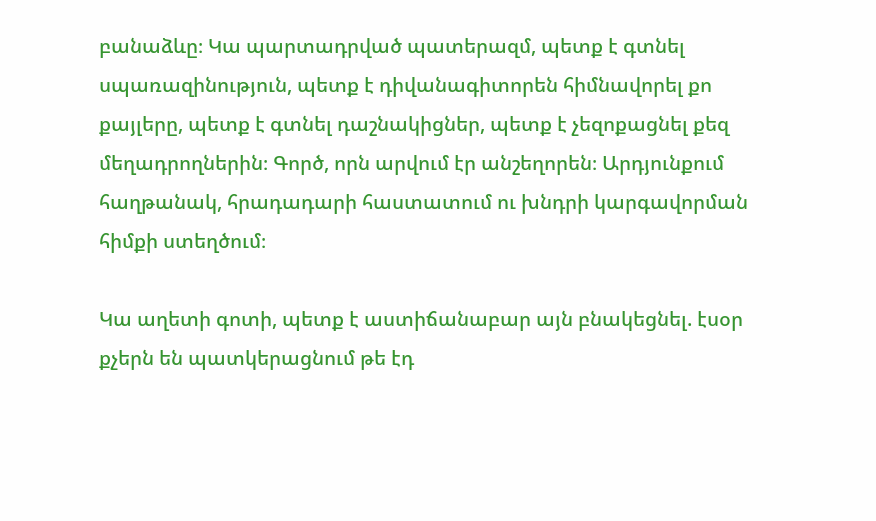բանաձևը։ Կա պարտադրված պատերազմ, պետք է գտնել սպառազինություն, պետք է դիվանագիտորեն հիմնավորել քո քայլերը, պետք է գտնել դաշնակիցներ, պետք է չեզոքացնել քեզ մեղադրողներին։ Գործ, որն արվում էր անշեղորեն։ Արդյունքում հաղթանակ, հրադադարի հաստատում ու խնդրի կարգավորման հիմքի ստեղծում։

Կա աղետի գոտի, պետք է աստիճանաբար այն բնակեցնել. էսօր քչերն են պատկերացնում թե էդ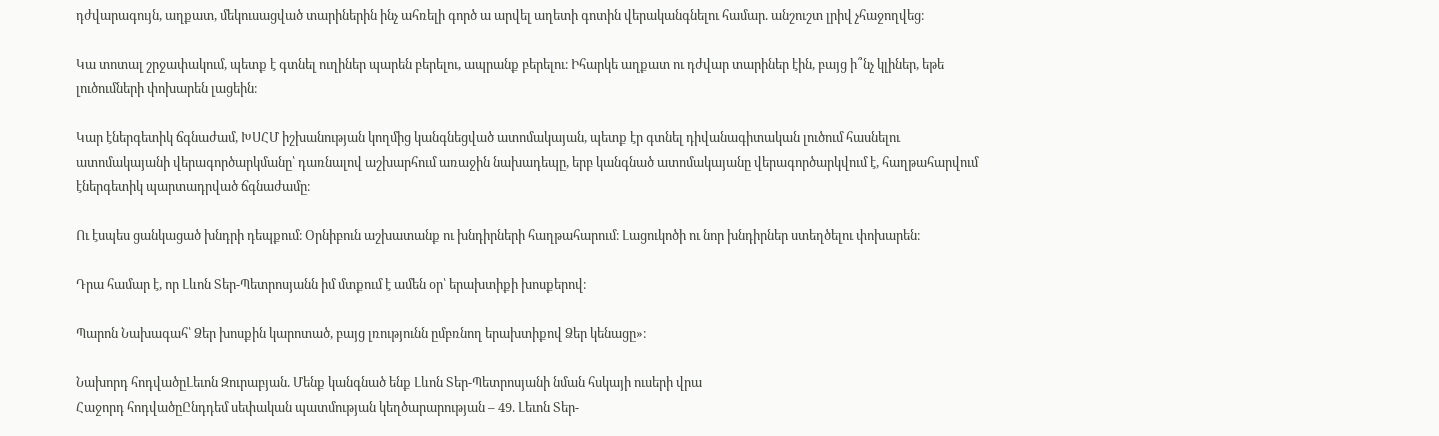դժվարագույն, աղքատ, մեկուսացված տարիներին ինչ ահռելի գործ ա արվել աղետի գոտին վերականգնելու համար. անշուշտ լրիվ չհաջողվեց։

Կա տոտալ շրջափակում, պետք է գտնել ուղիներ պարեն բերելու, ապրանք բերելու։ Իհարկե աղքատ ու դժվար տարիներ էին, բայց ի՞նչ կլիներ, եթե լուծումների փոխարեն լացեին։

Կար էներգետիկ ճգնաժամ, ԽՍՀՄ իշխանության կողմից կանգնեցված ատոմակայան, պետք էր գտնել դիվանագիտական լուծում հասնելու ատոմակայանի վերագործարկմանը՝ դառնալով աշխարհում առաջին նախադեպը, երբ կանգնած ատոմակայանը վերագործարկվում է, հաղթահարվում էներգետիկ պարտադրված ճգնաժամը։

Ու էսպես ցանկացած խնդրի դեպքում։ Օրնիբուն աշխատանք ու խնդիրների հաղթահարում։ Լացուկոծի ու նոր խնդիրներ ստեղծելու փոխարեն։

Դրա համար է, որ Լևոն Տեր-Պետրոսյանն իմ մտքում է ամեն օր՝ երախտիքի խոսքերով։

Պարոն Նախագահ՝ Ձեր խոսքին կարոտած, բայց լռությունն ըմբռնող երախտիքով Ձեր կենացը»։

Նախորդ հոդվածըԼեւոն Զուրաբյան. Մենք կանգնած ենք Լևոն Տեր-Պետրոսյանի նման հսկայի ուսերի վրա
Հաջորդ հոդվածըԸնդդեմ սեփական պատմության կեղծարարության – 49. Լեւոն Տեր-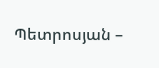Պետրոսյան –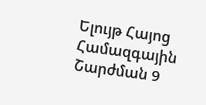Ելույթ Հայոց Համազգային Շարժման 9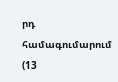րդ համագումարում (13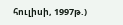հուլիսի, 1997թ.)